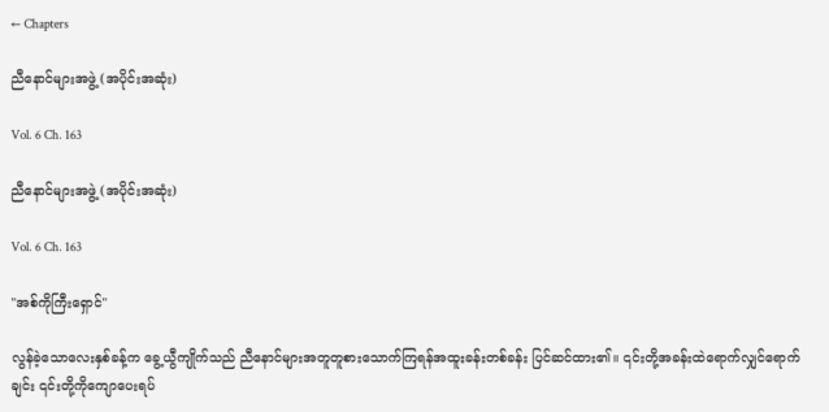← Chapters

ညီနောင်များအဖွဲ့ (အပိုင်းအဆုံး)

Vol. 6 Ch. 163

ညီနောင်များအဖွဲ့ (အပိုင်းအဆုံး)

Vol. 6 Ch. 163

"အစ်ကိုကြီးရှောင်"

လွန်ခဲ့သောလေးနှစ်ခန့်က ခွေ့ယွီကျိုက်သည် ညီနောင်များအတူတူစားသောက်ကြရန်အထူးခန်းတစ်ခန်း ပြင်ဆင်ထား၏။ ၎င်းတို့အခန်းထဲရောက်လျှင်ရောက်ချင်း ၎င်းတို့ကိုကျောပေးရပ်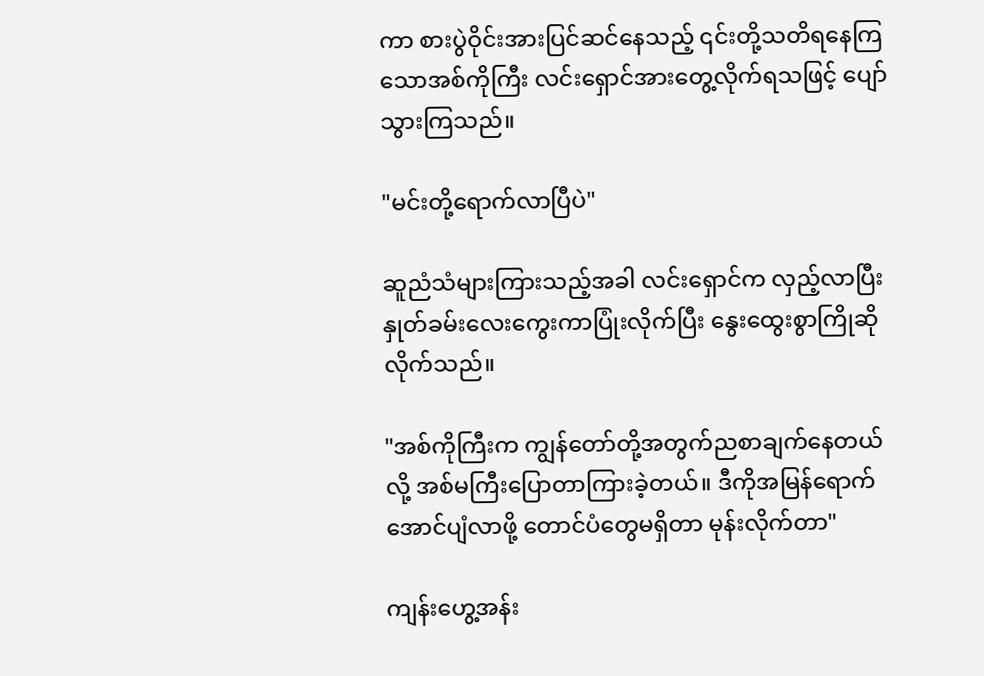ကာ စားပွဲဝိုင်းအားပြင်ဆင်နေသည့် ၎င်းတို့သတိရနေကြသောအစ်ကိုကြီး လင်းရှောင်အားတွေ့လိုက်ရသဖြင့် ပျော်သွားကြသည်။

"မင်းတို့ရောက်လာပြီပဲ"

ဆူညံသံများကြားသည့်အခါ လင်းရှောင်က လှည့်လာပြီး နှုတ်ခမ်းလေးကွေးကာပြုံးလိုက်ပြီး နွေးထွေးစွာကြိုဆိုလိုက်သည်။

"အစ်ကိုကြီးက ကျွန်တော်တို့အတွက်ညစာချက်နေတယ်လို့ အစ်မကြီးပြောတာကြားခဲ့တယ်။ ဒီကိုအမြန်ရောက်အောင်ပျံလာဖို့ တောင်ပံတွေမရှိတာ မုန်းလိုက်တာ"

ကျန်းဟွေ့အန်း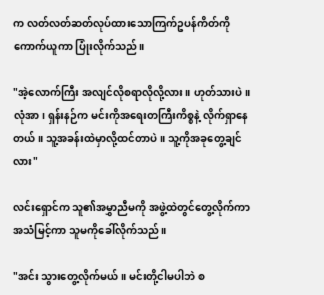က လတ်လတ်ဆတ်လုပ်ထားသောကြက်ဥပန်ကိတ်ကိုကောက်ယူကာ ပြုံးလိုက်သည်။

"အဲ့လောက်ကြီး အလျင်လိုစရာလိုလို့လား။ ဟုတ်သားပဲ။ လုံအာ၊ ရှန်းနဉ်က မင်းကိုအရေးတကြီးကိစ္စနဲ့ လိုက်ရှာနေတယ်။ သူ့အခန်းထဲမှာလို့ထင်တာပဲ။ သူ့ကိုအခုတွေ့ချင်လား"

လင်းရှောင်က သူ၏အမွှာညီမကို အဖွဲ့ထဲတွင်တွေ့လိုက်ကာ အသံမြင့်ကာ သူမကိုခေါ်လိုက်သည်။

"အင်း သွားတွေ့လိုက်မယ်။ မင်းတို့ငါမပါဘဲ စ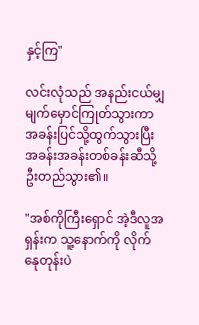နှင့်ကြ"

လင်းလုံသည် အနည်းငယ်မျှမျက်မှောင်ကြုတ်သွားကာ အခန်းပြင်သို့ထွက်သွားပြီး အခန်းအခန်းတစ်ခန်းဆီသို့ ဦးတည်သွား၏။

"အစ်ကိုကြီးရှောင် အဲ့ဒီလူအရှန်းက သူ့နောက်ကို လိုက်နေုတုန်းပဲ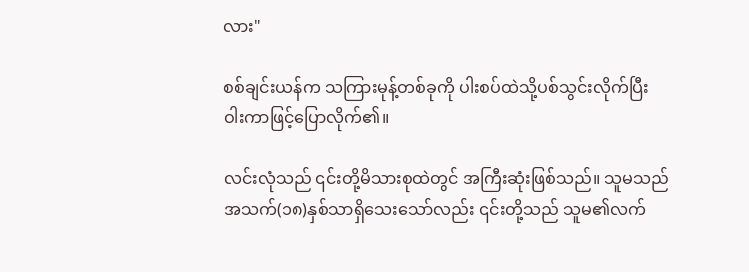လား"

စစ်ချင်းယန်က သကြားမုန့်တစ်ခုကို ပါးစပ်ထဲသို့ပစ်သွင်းလိုက်ပြီး ဝါးကာဖြင့်ပြောလိုက်၏။

လင်းလုံသည် ၎င်းတို့မိသားစုထဲတွင် အကြီးဆုံးဖြစ်သည်။ သူမသည် အသက်(၁၈)နှစ်သာရှိသေးသော်လည်း ၎င်းတို့သည် သူမ၏လက်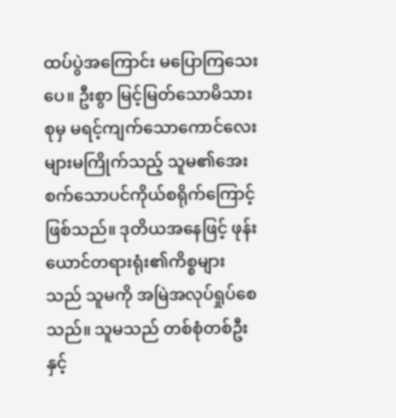ထပ်ပွဲအကြောင်း မပြောကြသေးပေ။ ဦးစွာ မြင့်မြတ်သောမိသားစုမှ မရင့်ကျက်သောကောင်လေးများမကြိုက်သည့် သူမ၏အေးစက်သောပင်ကိုယ်စရိုက်ကြောင့်ဖြစ်သည်။ ဒုတိယအနေဖြင့် ဖုန်းယောင်တရားရုံး၏ကိစ္စများသည် သူမကို အမြဲအလုပ်ရှုပ်စေသည်။ သူမသည် တစ်စုံတစ်ဦးနှင့်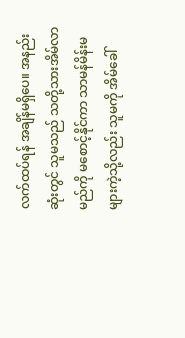လက်ထပ်ရန် အချိန်မရှိပေ။ အနည်းဆုံးတွင် သူမသည် သတို့သားအိမ်လာမည်ကို မစောင့်နိုင်ကာ သာမန်မိန်းမများကဲ့သို့လည်း သူမကို အိမ်ခေါ်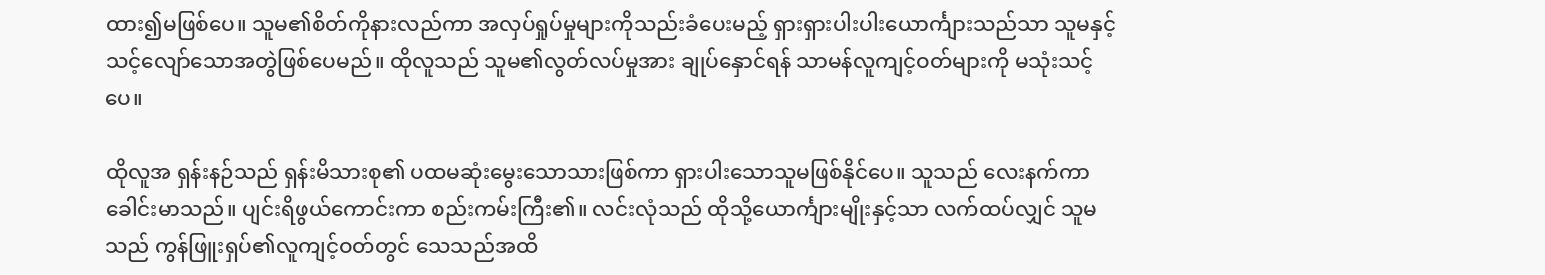ထား၍မဖြစ်ပေ။ သူမ၏စိတ်ကိုနားလည်ကာ အလှပ်ရှုပ်မှုများကိုသည်းခံပေးမည့် ရှားရှားပါးပါးယောင်္ကျားသည်သာ သူမနှင့်သင့်လျော်သောအတွဲဖြစ်ပေမည်။ ထိုလူသည် သူမ၏လွတ်လပ်မှုအား ချုပ်နှောင်ရန် သာမန်လူကျင့်ဝတ်များကို မသုံးသင့်ပေ။

ထိုလူအ ရှန်းနဉ်သည် ရှန်းမိသားစု၏ ပထမဆုံးမွေးသောသားဖြစ်ကာ ရှားပါးသောသူမဖြစ်နိုင်ပေ။ သူသည် လေးနက်ကာ ခေါင်းမာသည်။ ပျင်းရိဖွယ်ကောင်းကာ စည်းကမ်းကြီး၏။ လင်းလုံသည် ထိုသို့ယောင်္ကျားမျိုးနှင့်သာ လက်ထပ်လျှင် သူမသည် ကွန်ဖြူးရှပ်၏လူကျင့်ဝတ်တွင် သေသည်အထိ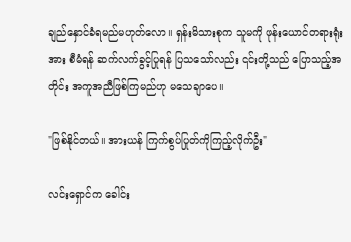ချည်နှောင်ခံရမည်မဟုတ်လော။ ရှန်းမိသားစုက သူမကို ဖုန်းယောင်တရားရုံးအား စီမံရန် ဆက်လက်ခွင့်ပြုရန် ပြသသော်လည်း ၎င်းတို့သည် ပြောသည့်အတိုင်း အကူအညီဖြစ်ကြမည်ဟု မသေချာပေ။

"ဖြစ်နိုင်တယ်။ အားယန် ကြက်စွပ်ပြုတ်ကိုကြည့်လိုက်ဦး"

လင်းရှောင်က ခေါင်း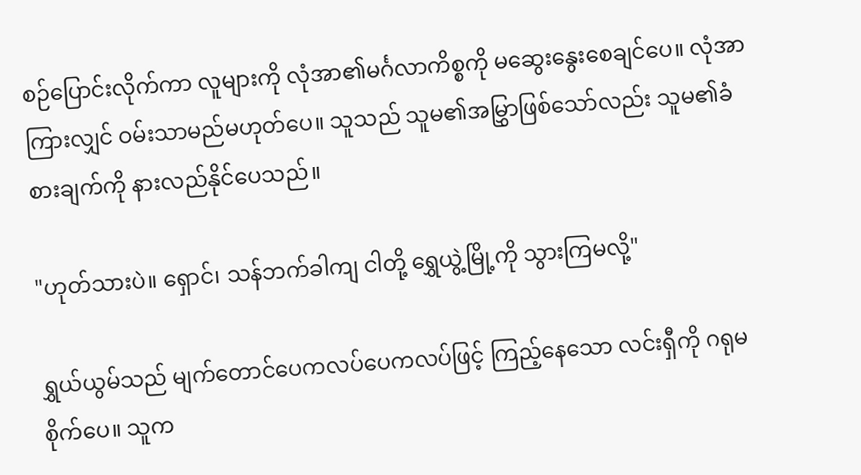စဉ်ပြောင်းလိုက်ကာ လူများကို လုံအာ၏မင်္ဂလာကိစ္စကို မဆွေးနွေးစေချင်ပေ။ လုံအာကြားလျှင် ဝမ်းသာမည်မဟုတ်ပေ။ သူသည် သူမ၏အမြွှာဖြစ်သော်လည်း သူမ၏ခံစားချက်ကို နားလည်နိုင်ပေသည်။

"ဟုတ်သားပဲ။ ရှောင်၊ သန်ဘက်ခါကျ ငါတို့ ရွှေယွဲ့မြို့ကို သွားကြမလို့"

ရွှယ်ယွမ်သည် မျက်တောင်ပေကလပ်ပေကလပ်ဖြင့် ကြည့်နေသော လင်းရှီကို ဂရုမစိုက်ပေ။ သူက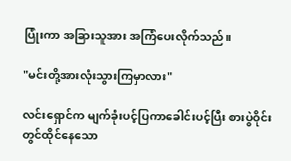ပြုံးကာ အခြားသူအား အကြံပေးလိုက်သည်။

"မင်းတို့အားလုံးသွားကြမှာလား"

လင်းရှောင်က မျက်ခုံးပင့်ပြကာခေါင်းပင့်ပြီး စားပွဲဝိုင်းတွင်ထိုင်နေသော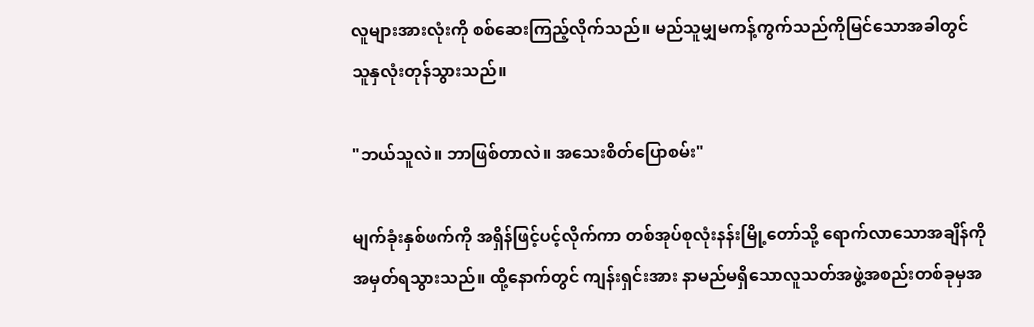လူများအားလုံးကို စစ်ဆေးကြည့်လိုက်သည်။ မည်သူမျှမကန့်ကွက်သည်ကိုမြင်သောအခါတွင် သူနှလုံးတုန်သွားသည်။

"ဘယ်သူလဲ။ ဘာဖြစ်တာလဲ။ အသေးစိတ်ပြောစမ်း"

မျက်ခုံးနှစ်ဖက်ကို အရှိန်ဖြင့်ပင့်လိုက်ကာ တစ်အုပ်စုလုံးနန်းမြို့တော်သို့ ရောက်လာသောအချိန်ကို အမှတ်ရသွားသည်။ ထို့နောက်တွင် ကျန်းရှင်းအား နာမည်မရှိသောလူသတ်အဖွဲ့အစည်းတစ်ခုမှအ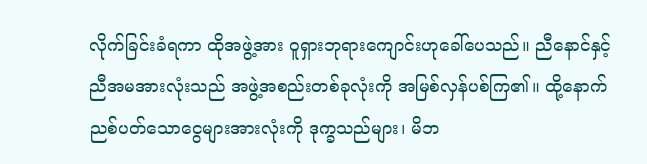လိုက်ခြင်းခံရကာ ထိုအဖွဲ့အား ဝူရှားဘုရားကျောင်းဟုခေါ်ပေသည်။ ညီနောင်နှင့်ညီအမအားလုံးသည် အဖွဲ့အစည်းတစ်ခုလုံးကို အမြစ်လှန်ပစ်ကြ၏။ ထို့နောက် ညစ်ပတ်သောငွေများအားလုံးကို ဒုက္ခသည်များ၊ မိဘ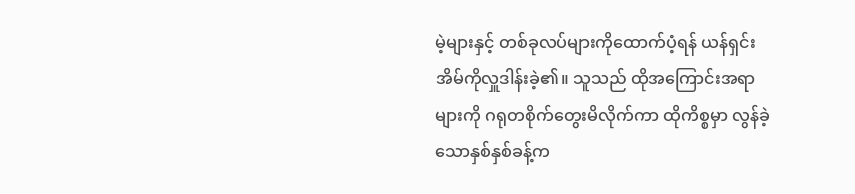မဲ့များနှင့် တစ်ခုလပ်များကိုထောက်ပံ့ရန် ယန်ရှင်းအိမ်ကိုလှူဒါန်းခဲ့၏။ သူသည် ထိုအကြောင်းအရာများကို ဂရုတစိုက်တွေးမိလိုက်ကာ ထိုကိစ္စမှာ လွန်ခဲ့သောနှစ်နှစ်ခန့်က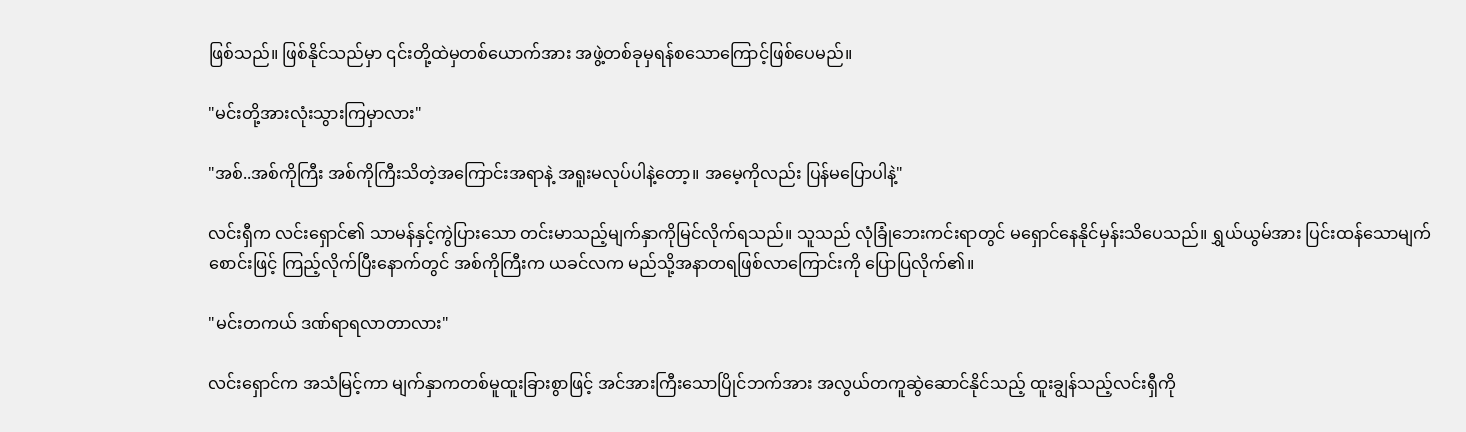ဖြစ်သည်။ ဖြစ်နိုင်သည်မှာ ၎င်းတို့ထဲမှတစ်ယောက်အား အဖွဲ့တစ်ခုမှရန်စသောကြောင့်ဖြစ်ပေမည်။

"မင်းတို့အားလုံးသွားကြမှာလား"

"အစ်..အစ်ကိုကြီး အစ်ကိုကြီးသိတဲ့အကြောင်းအရာနဲ့ အရူးမလုပ်ပါနဲ့တော့။ အမေ့ကိုလည်း ပြန်မပြောပါနဲ့"

လင်းရှီက လင်းရှောင်၏ သာမန်နှင့်ကွဲပြားသော တင်းမာသည့်မျက်နှာကိုမြင်လိုက်ရသည်။ သူသည် လုံခြုံဘေးကင်းရာတွင် မရှောင်နေနိုင်မှန်းသိပေသည်။ ရွှယ်ယွမ်အား ပြင်းထန်သောမျက်စောင်းဖြင့် ကြည့်လိုက်ပြီးနောက်တွင် အစ်ကိုကြီးက ယခင်လက မည်သို့အနာတရဖြစ်လာကြောင်းကို ပြောပြလိုက်၏။

"မင်းတကယ် ဒဏ်ရာရလာတာလား"

လင်းရှောင်က အသံမြင့်ကာ မျက်နှာကတစ်မူထူးခြားစွာဖြင့် အင်အားကြီးသောပြိုင်ဘက်အား အလွယ်တကူဆွဲဆောင်နိုင်သည့် ထူးချွန်သည့်လင်းရှီကို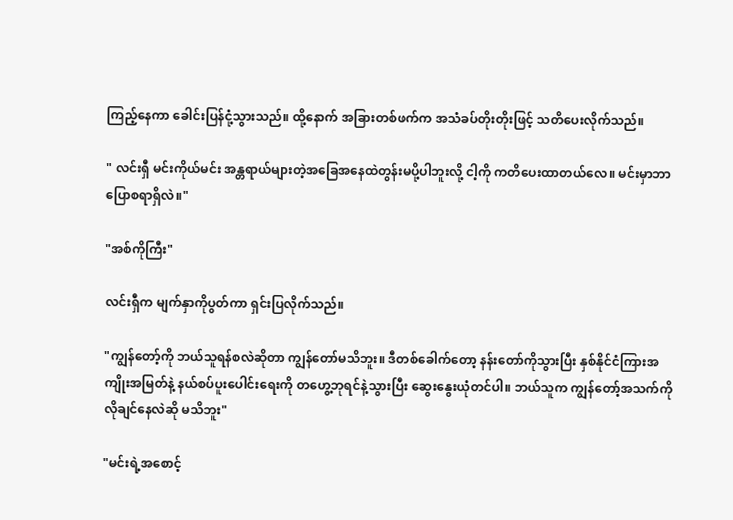ကြည့်နေကာ ခေါင်းပြန်ငုံ့သွားသည်။ ထို့နောက် အခြားတစ်ဖက်က အသံခပ်တိုးတိုးဖြင့် သတိပေးလိုက်သည်။

" လင်းရှီ မင်းကိုယ်မင်း အန္တရာယ်များတဲ့အခြေအနေထဲတွန်းမပို့ပါဘူးလို့ ငါ့ကို ကတိပေးထာတယ်လေ။ မင်းမှာဘာပြောစရာရှိလဲ။"

"အစ်ကိုကြီး"

လင်းရှီက မျက်နှာကိုပွတ်ကာ ရှင်းပြလိုက်သည်။

"ကျွန်တော့်ကို ဘယ်သူရန်စလဲဆိုတာ ကျွန်တော်မသိဘူး။ ဒီတစ်ခေါက်တော့ နန်းတော်ကိုသွားပြီး နှစ်နိုင်ငံကြားအကျိုးအမြတ်နဲ့ နယ်စပ်ပူးပေါင်းရေးကို တဟွေ့ဘုရင်နဲ့သွားပြီး ဆွေးနွေးယုံတင်ပါ။ ဘယ်သူက ကျွန်တော့်အသက်ကိုလိုချင်နေလဲဆို မသိဘူး"

"မင်းရဲ့အစောင့်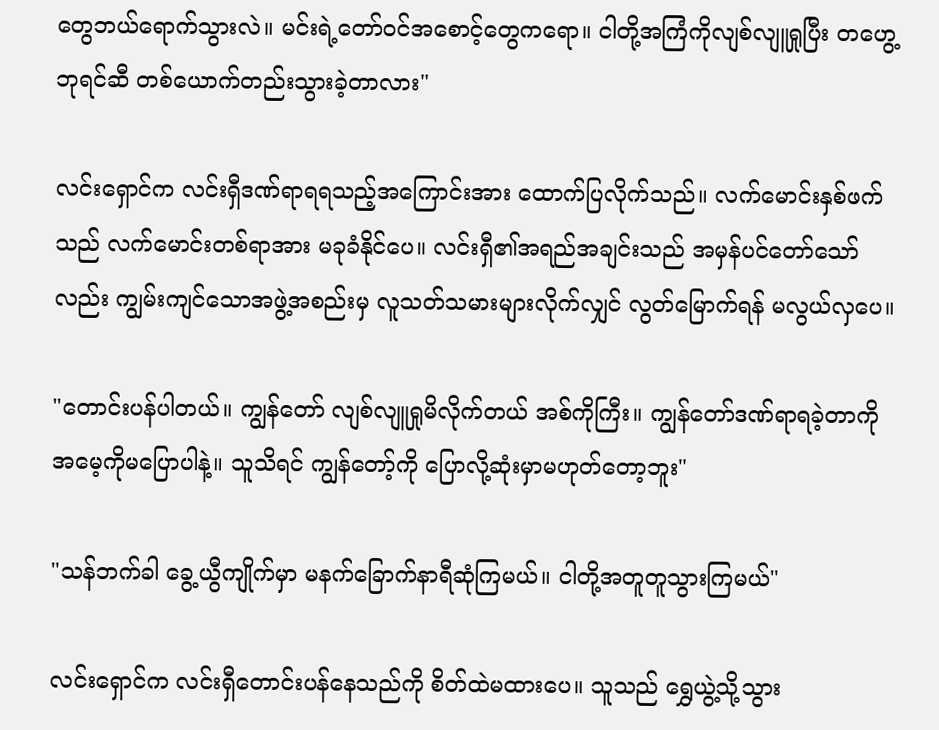တွေဘယ်ရောက်သွားလဲ။ မင်းရဲ့တော်ဝင်အစောင့်တွေကရော။ ငါတို့အကြံကိုလျစ်လျူရှုပြီး တဟွေ့ဘုရင်ဆီ တစ်ယောက်တည်းသွားခဲ့တာလား"

လင်းရှောင်က လင်းရှီဒဏ်ရာရရသည့်အကြောင်းအား ထောက်ပြလိုက်သည်။ လက်မောင်းနှစ်ဖက်သည် လက်မောင်းတစ်ရာအား မခုခံနိုင်ပေ။ လင်းရှီ၏အရည်အချင်းသည် အမှန်ပင်တော်သော်လည်း ကျွမ်းကျင်သောအဖွဲ့အစည်းမှ လူသတ်သမားများလိုက်လျှင် လွတ်မြောက်ရန် မလွယ်လှပေ။

"တောင်းပန်ပါတယ်။ ကျွန်တော် လျစ်လျူရှုမိလိုက်တယ် အစ်ကိုကြီး။ ကျွန်တော်ဒဏ်ရာရခဲ့တာကို အမေ့ကိုမပြောပါနဲ့။ သူသိရင် ကျွန်တော့်ကို ပြောလို့ဆုံးမှာမဟုတ်တော့ဘူး"

"သန်ဘက်ခါ ခွေ့ယွီကျိုက်မှာ မနက်ခြောက်နာရီဆုံကြမယ်။ ငါတို့အတူတူသွားကြမယ်"

လင်းရှောင်က လင်းရှီတောင်းပန်နေသည်ကို စိတ်ထဲမထားပေ။ သူသည် ရွှေယွဲ့သို့သွား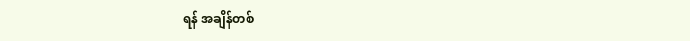ရန် အချိန်တစ်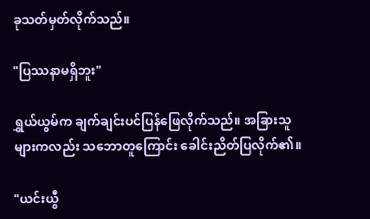ခုသတ်မှတ်လိုက်သည်။

"ပြဿနာမရှိဘူး"

ရွှယ်ယွမ်က ချက်ချင်းပင်ပြန်ဖြေလိုက်သည်။ အခြားသူများကလည်း သဘောတူကြောင်း ခေါင်းညိတ်ပြလိုက်၏။

"ယင်းယွီ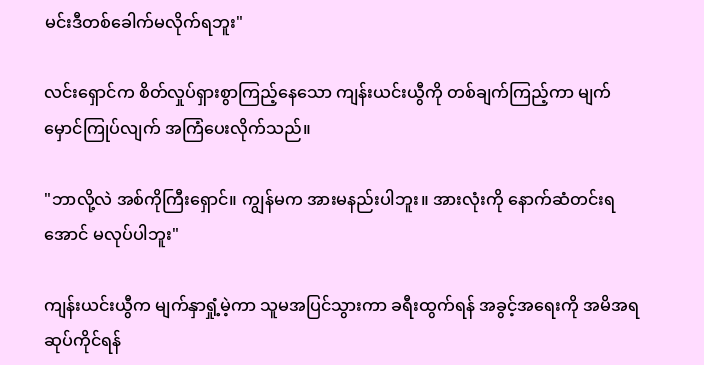မင်းဒီတစ်ခေါက်မလိုက်ရဘူး"

လင်းရှောင်က စိတ်လှုပ်ရှားစွာကြည့်နေသော ကျန်းယင်းယွီကို တစ်ချက်ကြည့်ကာ မျက်မှောင်ကြုပ်လျက် အကြံပေးလိုက်သည်။

"ဘာလို့လဲ အစ်ကိုကြီးရှောင်။ ကျွန်မက အားမနည်းပါဘူး။ အားလုံးကို နောက်ဆံတင်းရအောင် မလုပ်ပါဘူး"

ကျန်းယင်းယွီက မျက်နှာရှုံ့မဲ့ကာ သူမအပြင်သွားကာ ခရီးထွက်ရန် အခွင့်အရေးကို အမိအရဆုပ်ကိုင်ရန်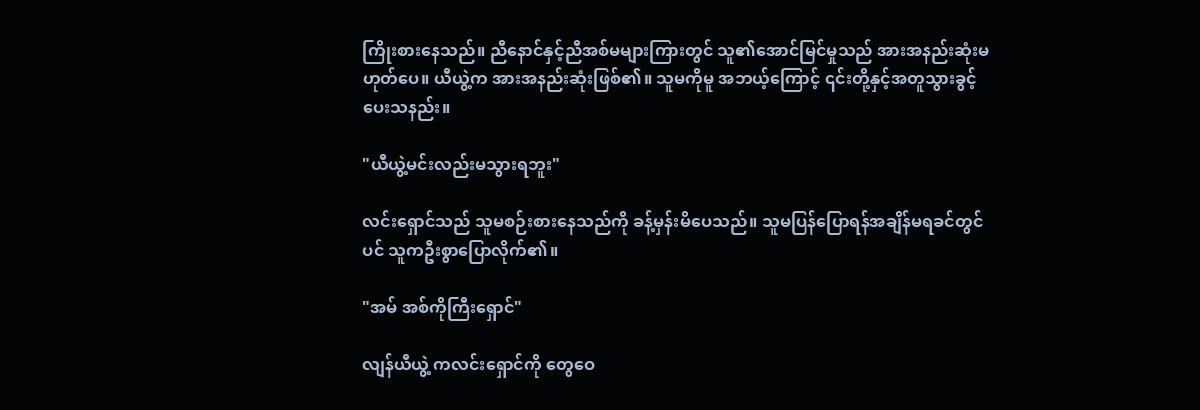ကြိုးစားနေသည်။ ညီနောင်နှင့်ညီအစ်မများကြားတွင် သူ၏အောင်မြင်မှုသည် အားအနည်းဆုံးမဟုတ်ပေ။ ယီယွဲ့က အားအနည်းဆုံးဖြစ်၏။ သူမကိုမူ အဘယ့်ကြောင့် ၎င်းတို့နှင့်အတူသွားခွင့်ပေးသနည်း။

"ယီယွဲ့မင်းလည်းမသွားရဘူး"

လင်းရှောင်သည် သူမစဉ်းစားနေသည်ကို ခန့်မှန်းမိပေသည်။ သူမပြန်ပြောရန်အချိန်မရခင်တွင်ပင် သူကဦးစွာပြောလိုက်၏။

"အမ် အစ်ကိုကြီးရှောင်"

လျန်ယီယွဲ့ ကလင်းရှောင်ကို တွေဝေ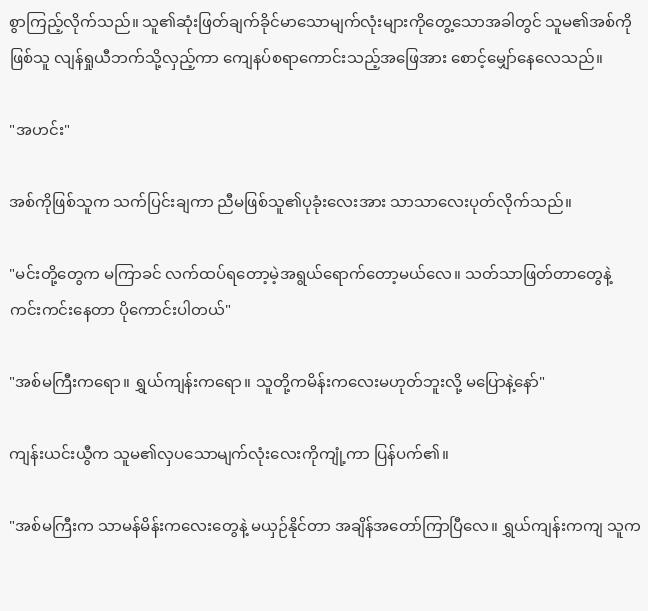စွာကြည့်လိုက်သည်။ သူ၏ဆုံးဖြတ်ချက်ခိုင်မာသောမျက်လုံးများကိုတွေ့သောအခါတွင် သူမ၏အစ်ကိုဖြစ်သူ လျန်ရှုယီဘက်သို့လှည့်ကာ ကျေနပ်စရာကောင်းသည့်အဖြေအား စောင့်မျှော်နေလေသည်။

"အဟင်း"

အစ်ကိုဖြစ်သူက သက်ပြင်းချကာ ညီမဖြစ်သူ၏ပုခုံးလေးအား သာသာလေးပုတ်လိုက်သည်။

"မင်းတို့တွေက မကြာခင် လက်ထပ်ရတော့မဲ့အရွယ်ရောက်တော့မယ်လေ။ သတ်သာဖြတ်တာတွေနဲ့ ကင်းကင်းနေတာ ပိုကောင်းပါတယ်"

"အစ်မကြီးကရော။ ရွှယ်ကျန်းကရော။ သူတို့ကမိန်းကလေးမဟုတ်ဘူးလို့ မပြောနဲ့နော်"

ကျန်းယင်းယွီက သူမ၏လှပသောမျက်လုံးလေးကိုကျုံ့ကာ ပြန်ပက်၏။

"အစ်မကြီးက သာမန်မိန်းကလေးတွေနဲ့ မယှဉ်နိုင်တာ အချိန်အတော်ကြာပြီလေ။ ရွှယ်ကျန်းကကျ သူက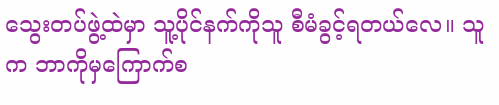သွေးတပ်ဖွဲ့ထဲမှာ သူ့ပိုင်နက်ကိုသူ စီမံခွင့်ရတယ်လေ။ သူက ဘာကိုမှကြောက်စ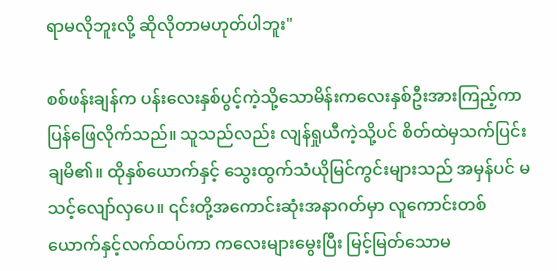ရာမလိုဘူးလို့ ဆိုလိုတာမဟုတ်ပါဘူး"

စစ်ဖန်းချန်က ပန်းလေးနှစ်ပွင့်ကဲ့သို့သောမိန်းကလေးနှစ်ဦးအားကြည့်ကာ ပြန်ဖြေလိုက်သည်။ သူသည်လည်း လျန်ရှုယီကဲ့သို့ပင် စိတ်ထဲမှသက်ပြင်းချမိ၏။ ထိုနှစ်ယောက်နှင့် သွေးထွက်သံယိုမြင်ကွင်းများသည် အမှန်ပင် မသင့်လျော်လှပေ။ ၎င်းတို့အကောင်းဆုံးအနာဂတ်မှာ လူကောင်းတစ်ယောက်နှင့်လက်ထပ်ကာ ကလေးများမွေးပြီး မြင့်မြတ်သောမ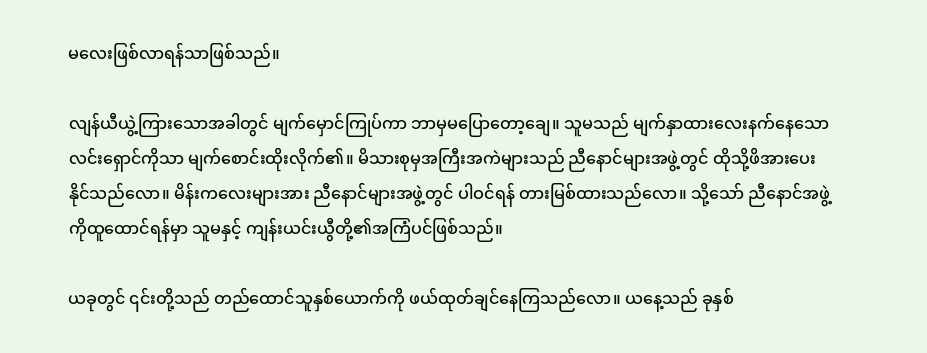မလေးဖြစ်လာရန်သာဖြစ်သည်။

လျန်ယီယွဲ့ကြားသောအခါတွင် မျက်မှောင်ကြုပ်ကာ ဘာမှမပြောတော့ချေ။ သူမသည် မျက်နှာထားလေးနက်နေသော လင်းရှောင်ကိုသာ မျက်စောင်းထိုးလိုက်၏။ မိသားစုမှအကြီးအကဲများသည် ညီနောင်များအဖွဲ့တွင် ထိုသို့ဖိအားပေးနိုင်သည်လော။ မိန်းကလေးများအား ညီနောင်များအဖွဲ့တွင် ပါဝင်ရန် တားမြစ်ထားသည်လော။ သို့သော် ညီနောင်အဖွဲ့ကိုထူထောင်ရန်မှာ သူမနှင့် ကျန်းယင်းယွီတို့၏အကြံပင်ဖြစ်သည်။

ယခုတွင် ၎င်းတို့သည် တည်ထောင်သူနှစ်ယောက်ကို ဖယ်ထုတ်ချင်နေကြသည်လော။ ယနေ့သည် ခုနှစ်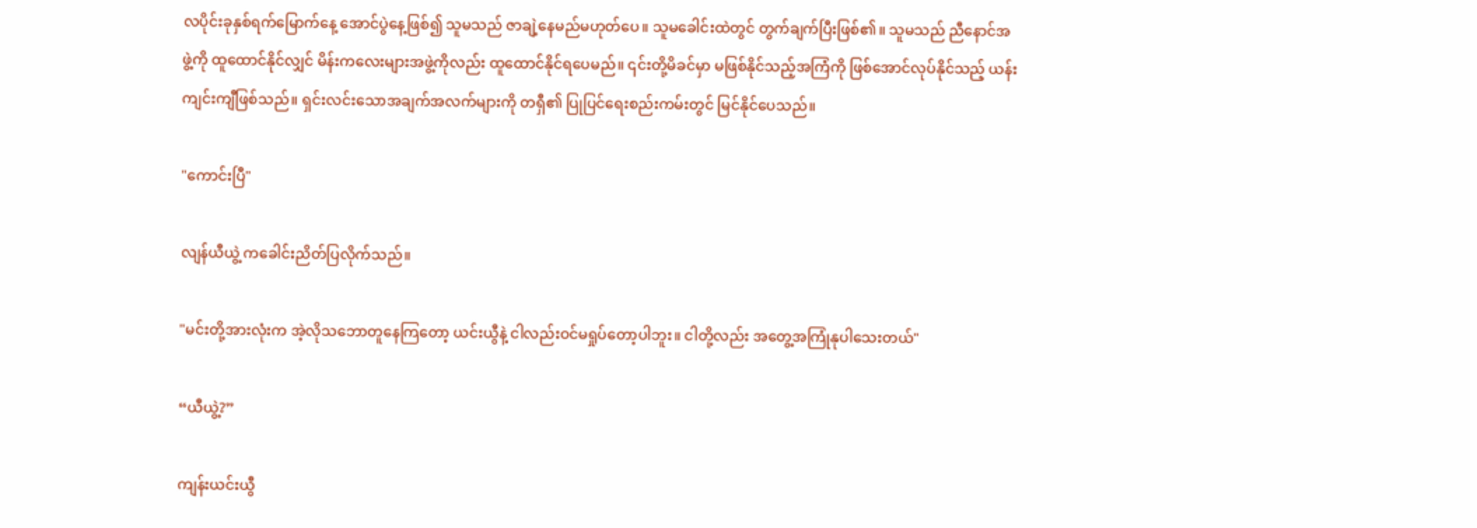လပိုင်းခုနှစ်ရက်မြောက်နေ့ အောင်ပွဲနေ့ဖြစ်၍ သူမသည် ဇာချဲ့နေမည်မဟုတ်ပေ။ သူမခေါင်းထဲတွင် တွက်ချက်ပြီးဖြစ်၏။ သူမသည် ညီနောင်အဖွဲ့ကို ထူထောင်နိုင်လျှင် မိန်းကလေးများအဖွဲ့ကိုလည်း ထူထောင်နိုင်ရပေမည်။ ၎င်းတို့မိခင်မှာ မဖြစ်နိုင်သည့်အကြံကို ဖြစ်အောင်လုပ်နိုင်သည့် ယန်းကျင်းကျီဖြစ်သည်။ ရှင်းလင်းသောအချက်အလက်များကို တရှီ၏ ပြုပြင်ရေးစည်းကမ်းတွင် မြင်နိုင်ပေသည်။

"ကောင်းပြီ"

လျန်ယီယွဲ့ ကခေါင်းညိတ်ပြလိုက်သည်။

"မင်းတို့အားလုံးက အဲ့လိုသဘောတူနေကြတော့ ယင်းယွီနဲ့ ငါလည်းဝင်မရှုပ်တော့ပါဘူး။ ငါတို့လည်း အတွေ့အကြုံနုပါသေးတယ်"

“ယီယွဲ့?”

ကျန်းယင်းယွီ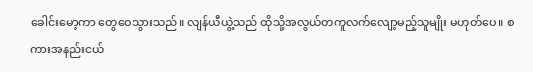ခေါင်းမော့ကာ တွေဝေသွားသည်။ လျန်ယီယွဲ့သည် ထိုသို့အလွယ်တကူလက်လျော့မည့်သူမျိုး မဟုတ်ပေ။ စကားအနည်းငယ်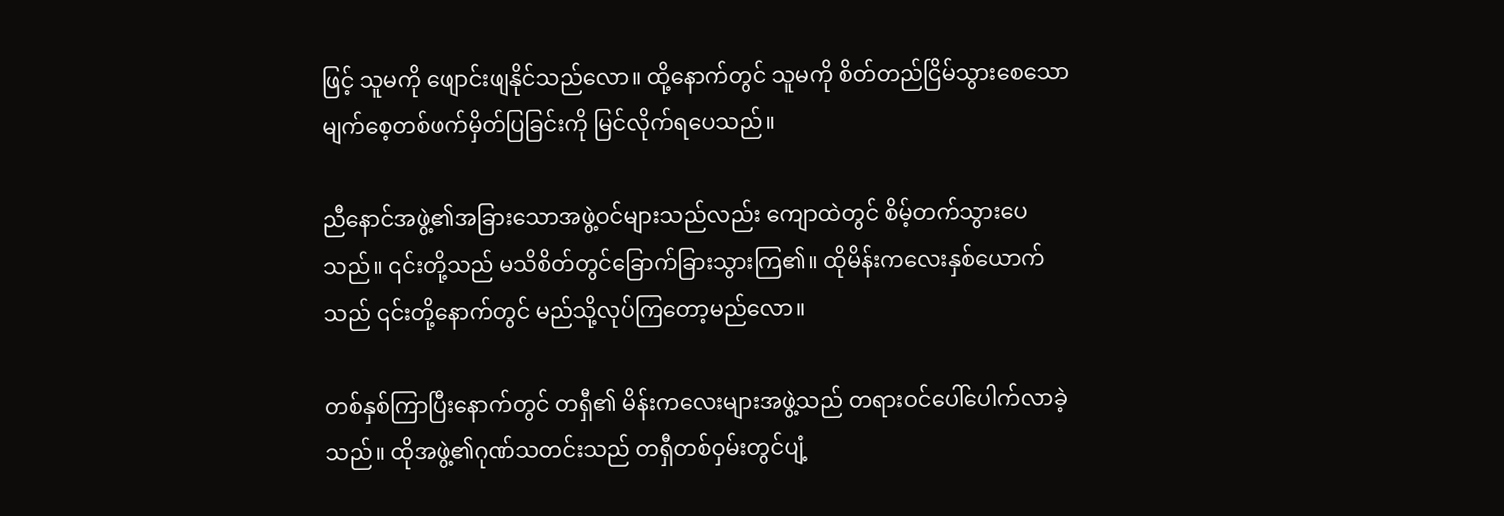ဖြင့် သူမကို ဖျောင်းဖျနိုင်သည်လော။ ထို့နောက်တွင် သူမကို စိတ်တည်ငြိမ်သွားစေသော မျက်စေ့တစ်ဖက်မှိတ်ပြခြင်းကို မြင်လိုက်ရပေသည်။

ညီနောင်အဖွဲ့၏အခြားသောအဖွဲ့ဝင်များသည်လည်း ကျောထဲတွင် စိမ့်တက်သွားပေသည်။ ၎င်းတို့သည် မသိစိတ်တွင်ခြောက်ခြားသွားကြ၏။ ထိုမိန်းကလေးနှစ်ယောက်သည် ၎င်းတို့နောက်တွင် မည်သို့လုပ်ကြတော့မည်လော။

တစ်နှစ်ကြာပြီးနောက်တွင် တရှီ၏ မိန်းကလေးများအဖွဲ့သည် တရားဝင်ပေါ်ပေါက်လာခဲ့သည်။ ထိုအဖွဲ့၏ဂုဏ်သတင်းသည် တရှီတစ်ဝှမ်းတွင်ပျံ့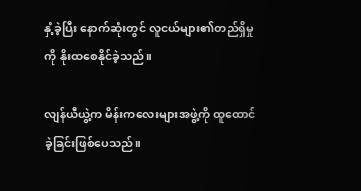နှံ့ခဲ့ပြီး နောက်ဆုံးတွင် လူငယ်များ၏တည်ရှိမှုကို နိုးထစေနိုင်ခဲ့သည်။

လျန်ယီယွဲ့က မိန်းကလေးများအဖွဲ့ကို ထူထောင်ခဲ့ခြင်းဖြစ်ပေသည်။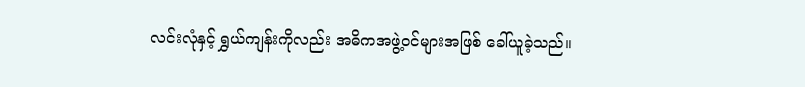လင်းလုံနှင့် ရွှယ်ကျန်းကိုလည်း အဓိကအဖွဲ့ဝင်များအဖြစ် ခေါ်ယူခဲ့သည်။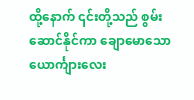ထို့နောက် ၎င်းတို့သည် စွမ်းဆောင်နိုင်ကာ ချောမောသောယောင်္ကျားလေး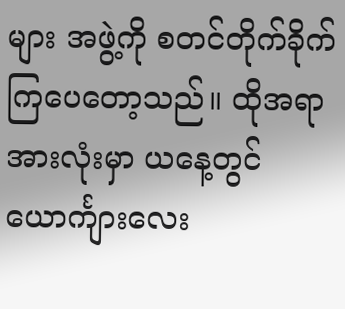များ အဖွဲ့ကို စတင်တိုက်ခိုက်ကြပေတော့သည်။ ထိုအရာအားလုံးမှာ ယနေ့တွင် ယောင်္ကျားလေး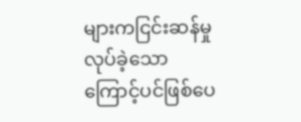များကငြင်းဆန်မှုလုပ်ခဲ့သောကြောင့်ပင်ဖြစ်ပေ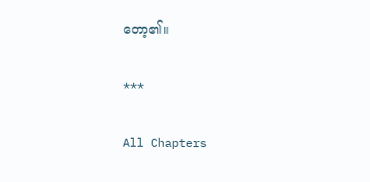တော့၏။

***

All Chapters